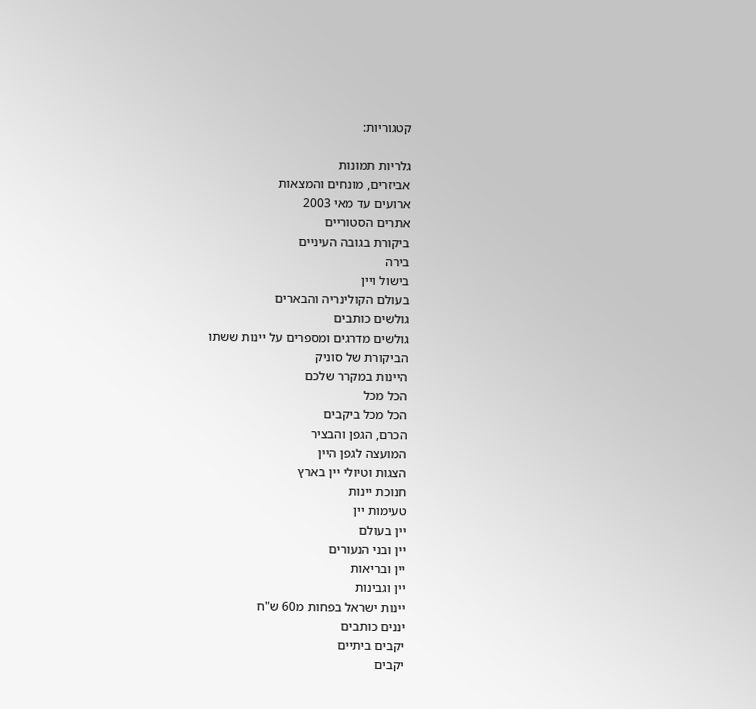קטגוריות:

גלריות תמונות
אביזרים, מונחים והמצאות
ארועים עד מאי 2003
אתרים הסטוריים
ביקורת בגובה העיניים
בירה
בישול ויין
בעולם הקולינריה והבארים
גולשים כותבים
גולשים מדרגים ומספרים על יינות ששתו
הביקורת של סוניק
היינות במקרר שלכם
הכל מכל
הכל מכל ביקבים
הכרם, הגפן והבציר
המועצה לגפן היין
הצגות וטיולי יין בארץ
חנוכת יינות
טעימות יין
יין בעולם
יין ובני הנעורים
יין ובריאות
יין וגבינות
יינות ישראל בפחות מ60 ש"ח
יננים כותבים
יקבים ביתיים
יקבים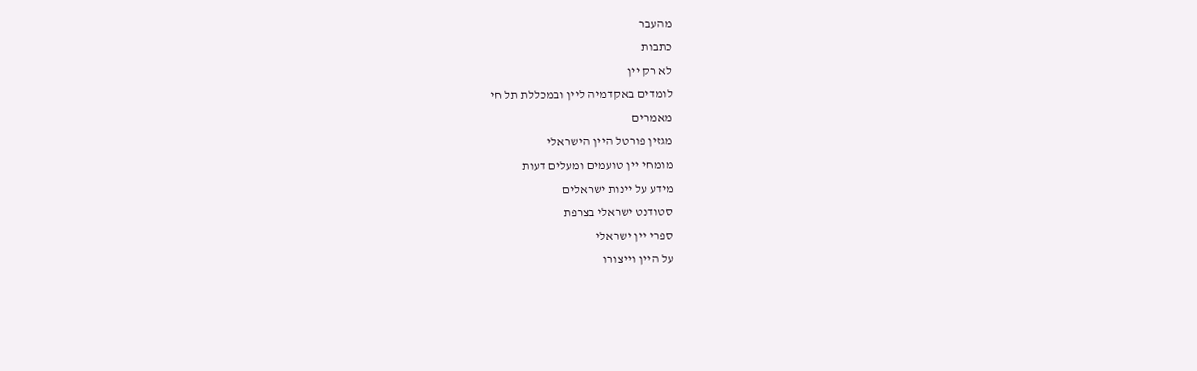מהעבר
כתבות
לא רק יין
לומדים באקדמיה ליין ובמכללת תל חי
מאמרים
מגזין פורטל היין הישראלי
מומחי יין טועמים ומעלים דעות
מידע על יינות ישראלים
סטודנט ישראלי בצרפת
ספרי יין ישראלי
על היין וייצורו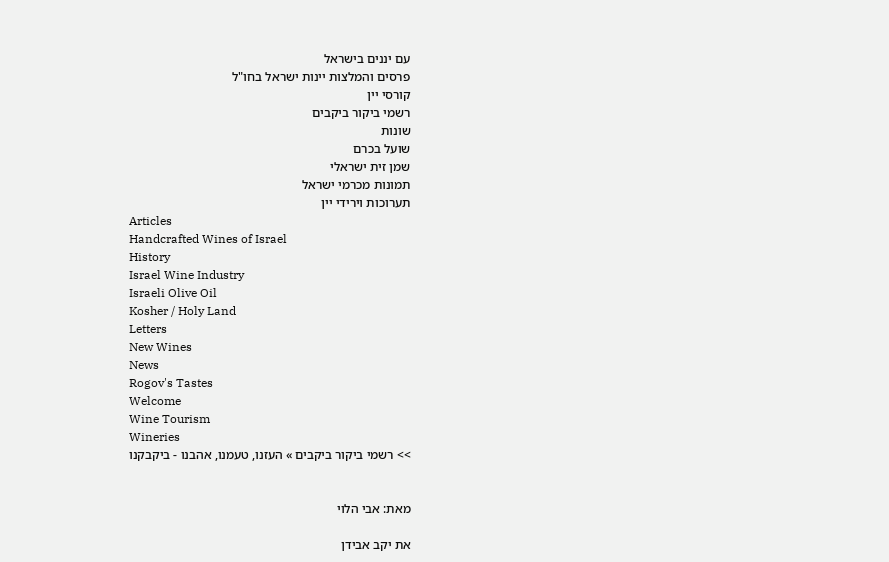עם יננים בישראל
פרסים והמלצות יינות ישראל בחו"ל
קורסי יין
רשמי ביקור ביקבים
שונות
שועל בכרם
שמן זית ישראלי
תמונות מכרמי ישראל
תערוכות וירידי יין
Articles
Handcrafted Wines of Israel
History
Israel Wine Industry
Israeli Olive Oil
Kosher / Holy Land
Letters
New Wines
News
Rogov's Tastes
Welcome
Wine Tourism
Wineries
>> רשמי ביקור ביקבים » העזנו, טעמנו, אהבנו - ביקבקנו


מאת: אבי הלוי

את יקב אבידן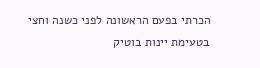הכרתי בפעם הראשונה לפני כשנה וחצי בטעימת יינות בוטיק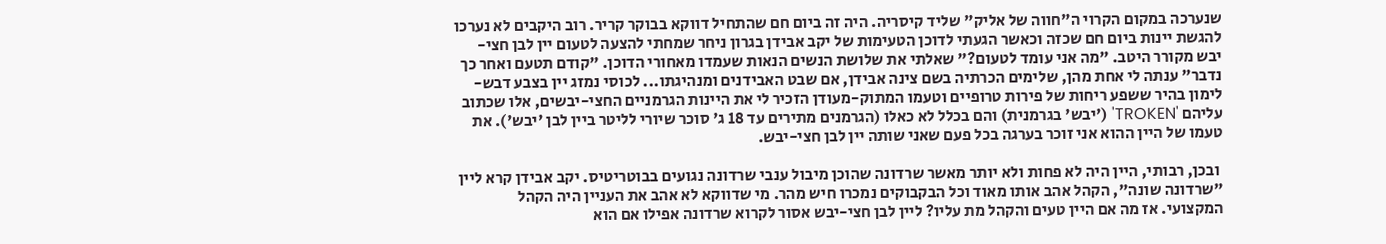שנערכה במקום הקרוי ה"חווה של אליק" שליד קיסריה. היה זה ביום חם שהתחיל דווקא בבוקר קריר. רוב היקבים לא נערכו להגשת יינות ביום חם שכזה וכאשר הגעתי לדוכן הטעימות של יקב אבידן בגרון ניחר שמחתי להצעה לטעום יין לבן חצי-יבש מקורר היטב. "מה אני עומד לטעום?" שאלתי את שלושת הנשים הנאות שעמדו מאחורי הדוכן. "קודם תטעם ואחר כך נדבר" ענתה לי אחת מהן, שלימים הכרתיה בשם צינה אבידן, אם שבט האבידנים ומנהיגתו... לכוסי נמזג יין בצבע דבש-לימון בהיר ששפע ריחות של פירות טרופיים וטעמו המתוק-מעודן הזכיר לי את היינות הגרמניים החצי-יבשים, אלו שכתוב עליהם 'TROKEN' ('יבש' בגרמנית) והם בכלל לא כאלו (הגרמנים מתירים עד 18 ג' סוכר שיורי לליטר ביין לבן 'יבש'). את טעמו של היין ההוא אני זוכר בערגה בכל פעם שאני שותה יין לבן חצי-יבש.

 ובכן, רבותי, היין היה לא פחות ולא יותר מאשר שרדונה שהוכן מיבול ענבי שרדונה נגועים בבוטריטיס. יקב אבידן קרא ליין "שרדונה שונה", הקהל אהב אותו מאוד וכל הבקבוקים נמכרו חיש מהר. מי שדווקא לא אהב את העניין היה הקהל המקצועי. אז מה אם היין טעים והקהל מת עליו? ליין לבן חצי-יבש אסור לקרוא שרדונה אפילו אם הוא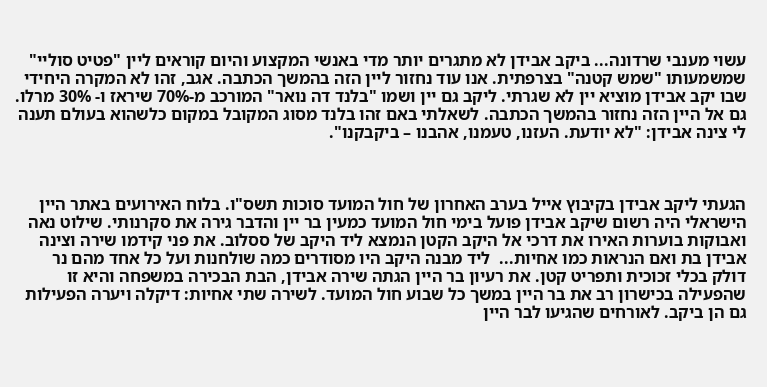עשוי מענבי שרדונה... ביקב אבידן לא מתגרים יותר מדי באנשי המקצוע והיום קוראים ליין "פטיט סוליי" שמשמעותו "שמש קטנה" בצרפתית. אנו עוד נחזור ליין הזה בהמשך הכתבה. אגב, זהו לא המקרה היחידי שבו יקב אבידן מוציא יין לא שגרתי. ליקב גם יין ושמו "בלנד דה נואר" המורכב מ-70% שיראז ו- 30% מרלו. גם אל היין הזה נחזור בהמשך הכתבה. לשאלתי באם זהו בלנד מסוג המקובל במקום כלשהוא בעולם תענה לי צינה אבידן: "לא יודעת. העזנו, טעמנו, אהבנו – ביקבקנו".



הגעתי ליקב אבידן בקיבוץ אייל בערב האחרון של חול המועד סוכות תשס"ו. בלוח האירועים באתר היין הישראלי היה רשום שיקב אבידן פועל בימי חול המועד כמעין בר יין והדבר גירה את סקרנותי. שילוט נאה ואבוקות בוערות האירו את דרכי אל היקב הקטן הנמצא ליד היקב של ססלוב. את פני קידמו שירה וצינה אבידן בת ואם הנראות כמו אחיות...  ליד מבנה היקב היו מסודרים כמה שולחנות ועל כל אחד מהם נר דולק בכלי זכוכית ותפריט קטן. את רעיון בר היין הגתה שירה אבידן, הבת הבכירה במשפחה והיא זו שהפעילה בכישרון רב את בר היין במשך כל שבוע חול המועד. לשירה שתי אחיות: דיקלה ויערה הפעילות גם הן ביקב. לאורחים שהגיעו לבר היין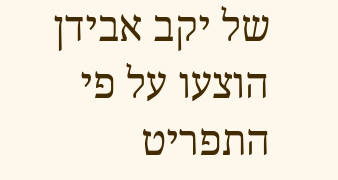של יקב אבידן הוצעו על פי התפריט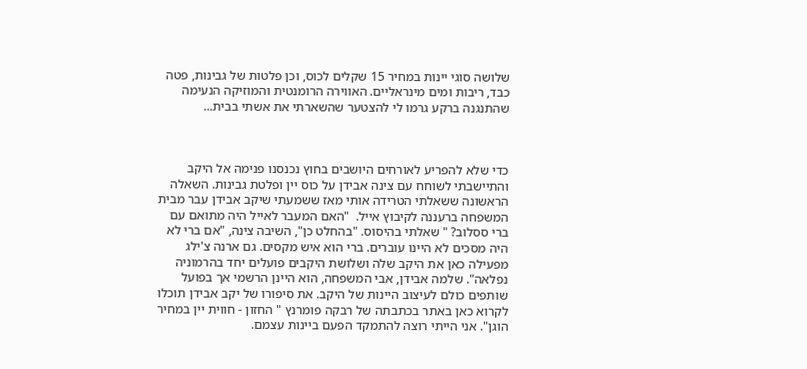שלושה סוגי יינות במחיר 15 שקלים לכוס, וכן פלטות של גבינות, פטה כבד, ריבות ומים מינראליים. האווירה הרומנטית והמוזיקה הנעימה שהתנגנה ברקע גרמו לי להצטער שהשארתי את אשתי בבית...



כדי שלא להפריע לאורחים היושבים בחוץ נכנסנו פנימה אל היקב והתיישבתי לשוחח עם צינה אבידן על כוס יין ופלטת גבינות. השאלה הראשונה ששאלתי הטרידה אותי מאז ששמעתי שיקב אבידן עבר מבית המשפחה ברעננה לקיבוץ אייל.  "האם המעבר לאייל היה מתואם עם ברי ססלוב? " שאלתי בהיסוס. "בהחלט כן", השיבה צינה, "אם ברי לא היה מסכים לא היינו עוברים. ברי הוא איש מקסים. גם ארנה צ'ילג  מפעילה כאן את היקב שלה ושלושת היקבים פועלים יחד בהרמוניה נפלאה". שלמה אבידן, אבי המשפחה, הוא היינן הרשמי אך בפועל שותפים כולם לעיצוב היינות של היקב. את סיפורו של יקב אבידן תוכלו לקרוא כאן באתר בכתבתה של רבקה פומרנץ " החזון - חווית יין במחיר הוגן". אני הייתי רוצה להתמקד הפעם ביינות עצמם.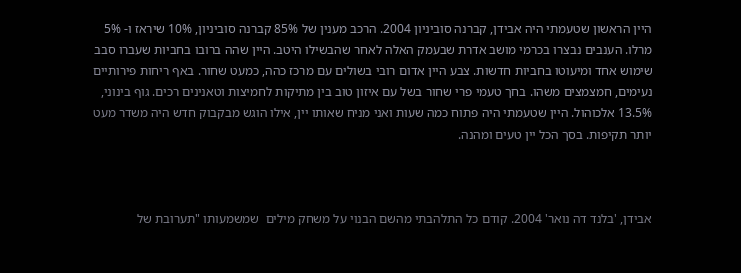היין הראשון שטעמתי היה אבידן, קברנה סוביניון 2004. הרכב מענין של 85% קברנה סוביניון, 10% שיראז ו- 5% מרלו. הענבים נבצרו בכרמי מושב אדרת שבעמק האלה לאחר שהבשילו היטב. היין שהה ברובו בחביות שעברו סבב שימוש אחד ומיעוטו בחביות חדשות. צבע היין אדום רובי בשולים עם מרכז כהה, כמעט שחור. באף ריחות פירותיים נעימים, חמצמצים משהו. בחך טעמי פרי שחור בשל עם איזון טוב בין מתיקות לחמיצות וטאנינים רכים. גוף בינוני, 13.5% אלכוהול. היין שטעמתי היה פתוח כמה שעות ואני מניח שאותו יין, אילו הוגש מבקבוק חדש היה משדר מעט יותר תקיפות. בסך הכל יין טעים ומהנה.



אבידן, 'בלנד דה נואר' 2004. קודם כל התלהבתי מהשם הבנוי על משחק מילים  שמשמעותו "תערובת של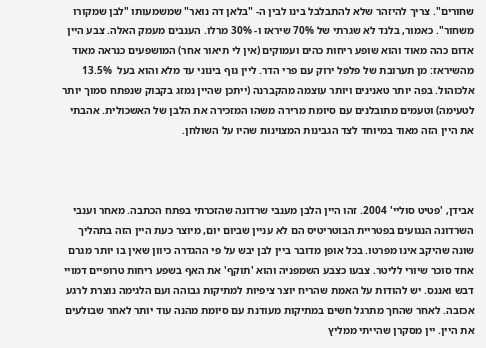שחורים". צריך להיזהר שלא להתבלבל בינו לבין ה- "בלאן דה נואר" שמשמעותו "לבן שמקורו משחור". כאמור, בלנד לא שגרתי של 70% שיראז ו- 30% מרלו. הענבים מעמק האלה. צבע היין אדום כהה מאוד והוא שופע ריחות כהים ועמוקים (אין לי תיאור אחר) המושפעים כנראה מאוד מהשיראז: מן תערובת של פלפל ירוק עם פרי הדר. ליין גוף בינוני עד מלא והוא בעל  13.5% אלכוהול. בפה יותר טאנינים ויותר עוצמה מהקברנה (ייתכן שהיין נמזג בקבוק שנפתח סמוך יותר לטעימה) וטעמים מתובלנים עם סיומת מרירה משהו המזכירה את הלבן של האשכולית. אהבתי את היין הזה מאוד במיוחד לצד הגבינות המצוינות שהיו על השולחן.



אבידן, 'פטיט סוליי' 2004. זהו היין הלבן מענבי שרדונה שהזכרתי בפתח הכתבה. מאחר וענבי השרדונה הנגועים בפטריית הבוטריטיס הם לא עניין שביום יום, מיוצר כעת היין הזה בתהליך שונה שהיקב אינו מפרטו. בכל אופן מדובר ביין לבן יבש על פי ההגדרה כיוון שאין בו יותר מגרם אחד סוכר שיורי לליטר. צבעו כצבע השמפניה והוא 'תוקף' את האף בשפע ריחות טרופיים דמויי דבש ואננס. יש להודות על האמת שהריח יוצר ציפיות למתיקות גבוהה ועם הלגימה נוצרת לרגע אכזבה. לאחר שהחך מתרגל חשים במתיקות מעודנת עם סיומת מהנה עוד יותר לאחר שבולעים את היין. יין מסקרן שהייתי ממליץ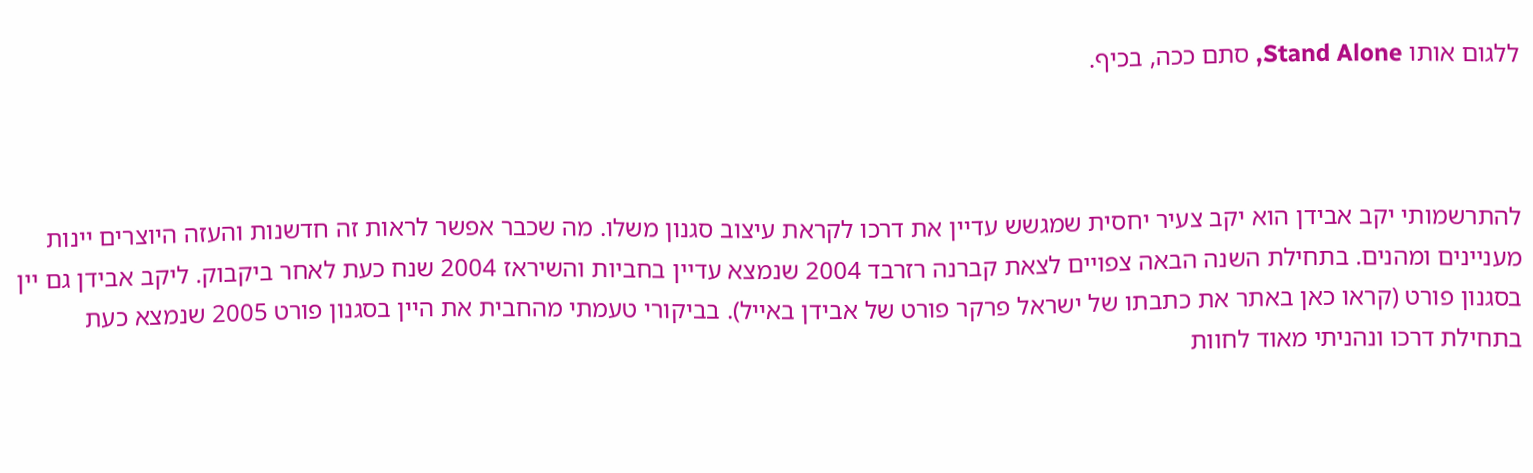ללגום אותו Stand Alone, סתם ככה, בכיף.



להתרשמותי יקב אבידן הוא יקב צעיר יחסית שמגשש עדיין את דרכו לקראת עיצוב סגנון משלו. מה שכבר אפשר לראות זה חדשנות והעזה היוצרים יינות מעניינים ומהנים. בתחילת השנה הבאה צפויים לצאת קברנה רזרבד 2004 שנמצא עדיין בחביות והשיראז 2004 שנח כעת לאחר ביקבוק. ליקב אבידן גם יין בסגנון פורט (קראו כאן באתר את כתבתו של ישראל פרקר פורט של אבידן באייל). בביקורי טעמתי מהחבית את היין בסגנון פורט 2005 שנמצא כעת בתחילת דרכו ונהניתי מאוד לחוות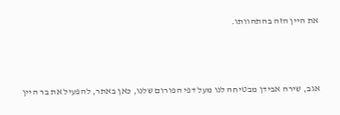את היין הזה בהתהוותו.



אגב, שירה אבידן מבטיחה לנו מעל דפי הפורום שלנו, כאן באתר, להפעיל את בר היין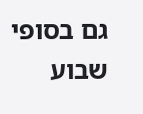גם בסופי שבוע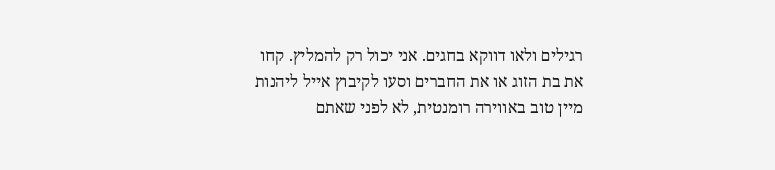רגילים ולאו דווקא בחגים. אני יכול רק להמליץ. קחו את בת הזוג או את החברים וסעו לקיבוץ אייל ליהנות מיין טוב באווירה רומנטית, לא לפני שאתם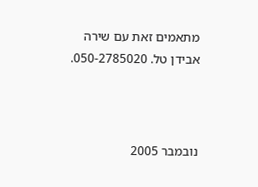מתאמים זאת עם שירה אבידן טל. 050-2785020.



נובמבר 2005